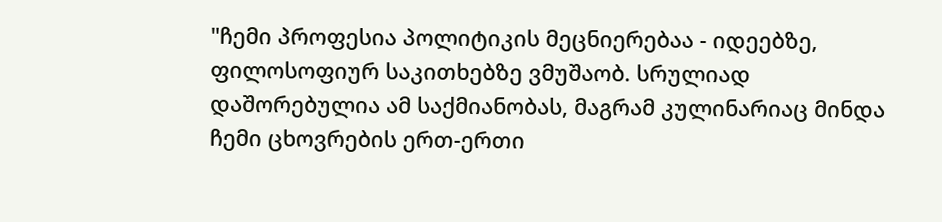"ჩემი პროფესია პოლიტიკის მეცნიერებაა - იდეებზე, ფილოსოფიურ საკითხებზე ვმუშაობ. სრულიად დაშორებულია ამ საქმიანობას, მაგრამ კულინარიაც მინდა ჩემი ცხოვრების ერთ-ერთი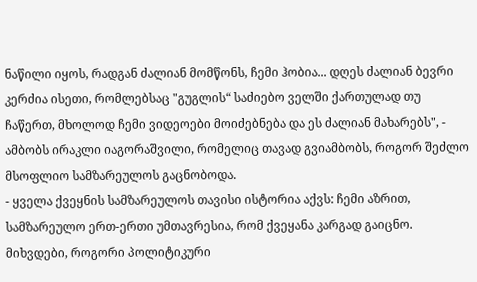ნაწილი იყოს, რადგან ძალიან მომწონს, ჩემი ჰობია... დღეს ძალიან ბევრი კერძია ისეთი, რომლებსაც "გუგლის“ საძიებო ველში ქართულად თუ ჩაწერთ, მხოლოდ ჩემი ვიდეოები მოიძებნება და ეს ძალიან მახარებს", - ამბობს ირაკლი იაგორაშვილი, რომელიც თავად გვიამბობს, როგორ შეძლო მსოფლიო სამზარეულოს გაცნობოდა.
- ყველა ქვეყნის სამზარეულოს თავისი ისტორია აქვს: ჩემი აზრით, სამზარეულო ერთ-ერთი უმთავრესია, რომ ქვეყანა კარგად გაიცნო. მიხვდები, როგორი პოლიტიკური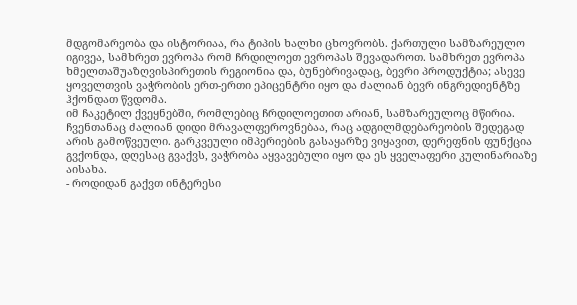მდგომარეობა და ისტორიაა, რა ტიპის ხალხი ცხოვრობს. ქართული სამზარეულო იგივეა, სამხრეთ ევროპა რომ ჩრდილოეთ ევროპას შევადაროთ. სამხრეთ ევროპა ხმელთაშუაზღვისპირეთის რეგიონია და, ბუნებრივადაც, ბევრი პროდუქტია; ასევე ყოველთვის ვაჭრობის ერთ-ერთი ეპიცენტრი იყო და ძალიან ბევრ ინგრედიენტზე ჰქონდათ წვდომა.
იმ ჩაკეტილ ქვეყნებში, რომლებიც ჩრდილოეთით არიან, სამზარეულოც მწირია.
ჩვენთანაც ძალიან დიდი მრავალფეროვნებაა, რაც ადგილმდებარეობის შედეგად არის გამოწვეული. გარკვეული იმპერიების გასაყარზე ვიყავით, დერეფნის ფუნქცია გვქონდა, დღესაც გვაქვს, ვაჭრობა აყვავებული იყო და ეს ყველაფერი კულინარიაზე აისახა.
- როდიდან გაქვთ ინტერესი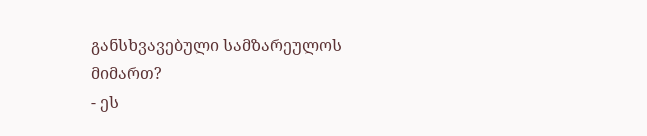განსხვავებული სამზარეულოს მიმართ?
- ეს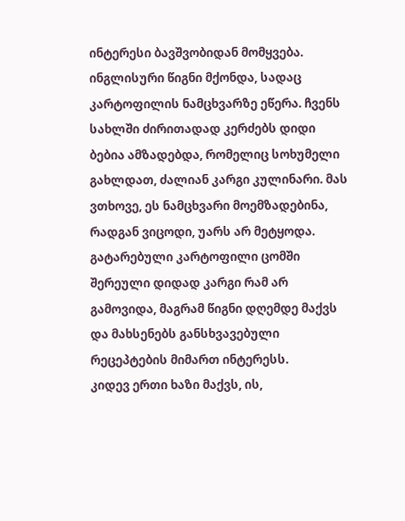ინტერესი ბავშვობიდან მომყვება. ინგლისური წიგნი მქონდა, სადაც კარტოფილის ნამცხვარზე ეწერა. ჩვენს სახლში ძირითადად კერძებს დიდი ბებია ამზადებდა, რომელიც სოხუმელი გახლდათ, ძალიან კარგი კულინარი. მას ვთხოვე, ეს ნამცხვარი მოემზადებინა, რადგან ვიცოდი, უარს არ მეტყოდა. გატარებული კარტოფილი ცომში შერეული დიდად კარგი რამ არ გამოვიდა, მაგრამ წიგნი დღემდე მაქვს და მახსენებს განსხვავებული რეცეპტების მიმართ ინტერესს.
კიდევ ერთი ხაზი მაქვს, ის,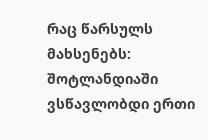რაც წარსულს მახსენებს: შოტლანდიაში ვსწავლობდი ერთი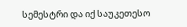სემესტრი და იქ საუკეთესო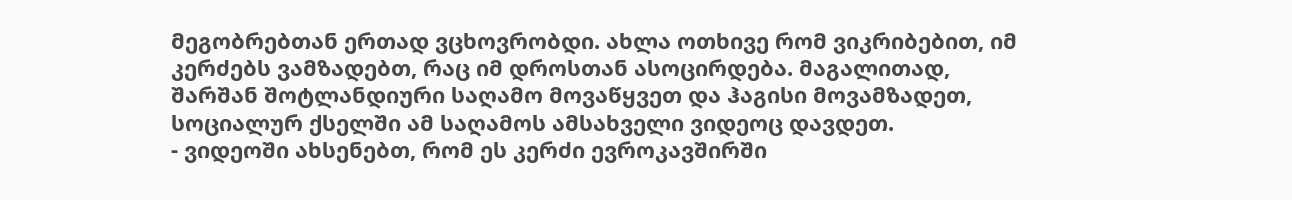მეგობრებთან ერთად ვცხოვრობდი. ახლა ოთხივე რომ ვიკრიბებით, იმ კერძებს ვამზადებთ, რაც იმ დროსთან ასოცირდება. მაგალითად, შარშან შოტლანდიური საღამო მოვაწყვეთ და ჰაგისი მოვამზადეთ, სოციალურ ქსელში ამ საღამოს ამსახველი ვიდეოც დავდეთ.
- ვიდეოში ახსენებთ, რომ ეს კერძი ევროკავშირში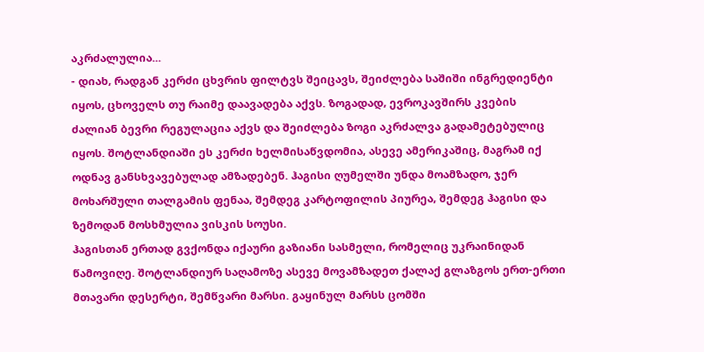აკრძალულია...
- დიახ, რადგან კერძი ცხვრის ფილტვს შეიცავს, შეიძლება საშიში ინგრედიენტი იყოს, ცხოველს თუ რაიმე დაავადება აქვს. ზოგადად, ევროკავშირს კვების ძალიან ბევრი რეგულაცია აქვს და შეიძლება ზოგი აკრძალვა გადამეტებულიც იყოს. შოტლანდიაში ეს კერძი ხელმისაწვდომია, ასევე ამერიკაშიც, მაგრამ იქ ოდნავ განსხვავებულად ამზადებენ. ჰაგისი ღუმელში უნდა მოამზადო, ჯერ მოხარშული თალგამის ფენაა, შემდეგ კარტოფილის პიურეა, შემდეგ ჰაგისი და ზემოდან მოსხმულია ვისკის სოუსი.
ჰაგისთან ერთად გვქონდა იქაური გაზიანი სასმელი, რომელიც უკრაინიდან წამოვიღე. შოტლანდიურ საღამოზე ასევე მოვამზადეთ ქალაქ გლაზგოს ერთ-ერთი მთავარი დესერტი, შემწვარი მარსი. გაყინულ მარსს ცომში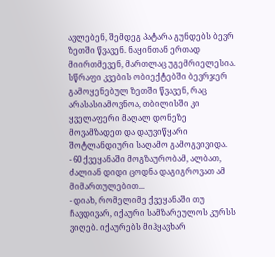ავლებენ, შემდეგ პატარა გუნდებს ბევრ ზეთში წვავენ. ნაყინთან ერთად მიირთმევენ, მართლაც უგემრიელესია. სწრაფი კვების ობიექტებში ბევრჯერ გამოყენებულ ზეთში წვავენ, რაც არასასიამოვნოა, თბილისში კი ყველაფერი მაღალ დონეზე მოვამზადეთ და დაუვიწყარი შოტლანდიური საღამო გამოგვივიდა.
- 60 ქვეყანაში მოგზაურობამ, ალბათ, ძალიან დიდი ცოდნა დაგიგროვათ ამ მიმართულებით...
- დიახ, რომელიმე ქვეყანაში თუ ჩავდივარ, იქაური სამზარეულოს კურსს ვიღებ. იქაურებს მიჰყავხარ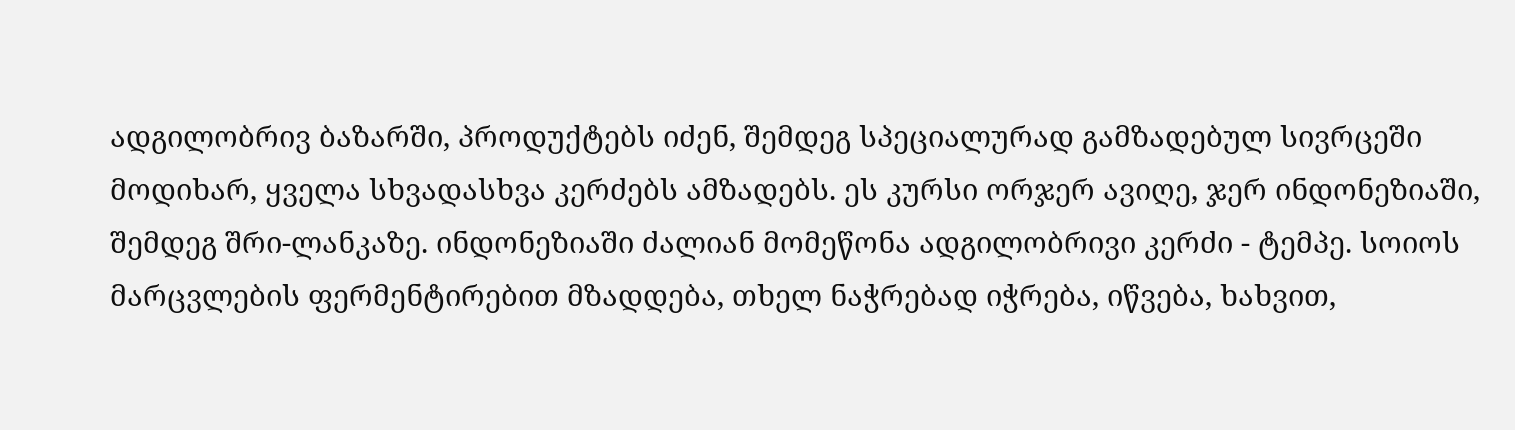ადგილობრივ ბაზარში, პროდუქტებს იძენ, შემდეგ სპეციალურად გამზადებულ სივრცეში მოდიხარ, ყველა სხვადასხვა კერძებს ამზადებს. ეს კურსი ორჯერ ავიღე, ჯერ ინდონეზიაში, შემდეგ შრი-ლანკაზე. ინდონეზიაში ძალიან მომეწონა ადგილობრივი კერძი - ტემპე. სოიოს მარცვლების ფერმენტირებით მზადდება, თხელ ნაჭრებად იჭრება, იწვება, ხახვით,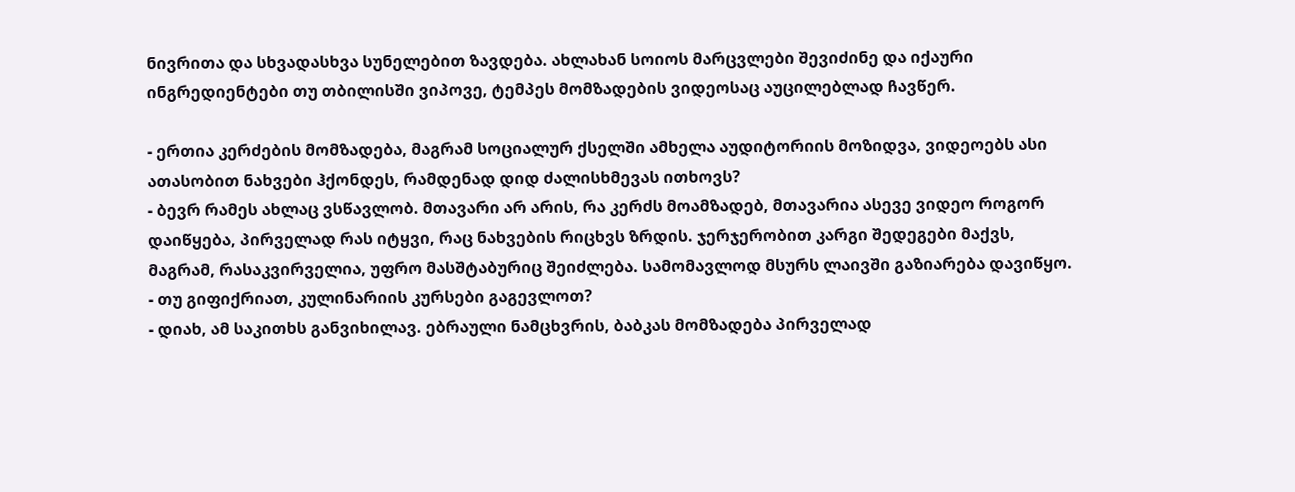ნივრითა და სხვადასხვა სუნელებით ზავდება. ახლახან სოიოს მარცვლები შევიძინე და იქაური ინგრედიენტები თუ თბილისში ვიპოვე, ტემპეს მომზადების ვიდეოსაც აუცილებლად ჩავწერ.

- ერთია კერძების მომზადება, მაგრამ სოციალურ ქსელში ამხელა აუდიტორიის მოზიდვა, ვიდეოებს ასი ათასობით ნახვები ჰქონდეს, რამდენად დიდ ძალისხმევას ითხოვს?
- ბევრ რამეს ახლაც ვსწავლობ. მთავარი არ არის, რა კერძს მოამზადებ, მთავარია ასევე ვიდეო როგორ დაიწყება, პირველად რას იტყვი, რაც ნახვების რიცხვს ზრდის. ჯერჯერობით კარგი შედეგები მაქვს, მაგრამ, რასაკვირველია, უფრო მასშტაბურიც შეიძლება. სამომავლოდ მსურს ლაივში გაზიარება დავიწყო.
- თუ გიფიქრიათ, კულინარიის კურსები გაგევლოთ?
- დიახ, ამ საკითხს განვიხილავ. ებრაული ნამცხვრის, ბაბკას მომზადება პირველად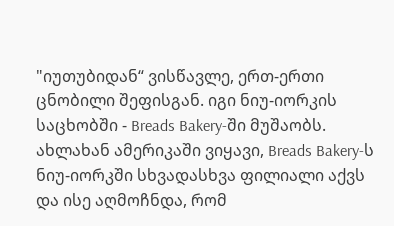"იუთუბიდან“ ვისწავლე, ერთ-ერთი ცნობილი შეფისგან. იგი ნიუ-იორკის საცხობში - Breads Bakery-ში მუშაობს. ახლახან ამერიკაში ვიყავი, Breads Bakery-ს ნიუ-იორკში სხვადასხვა ფილიალი აქვს და ისე აღმოჩნდა, რომ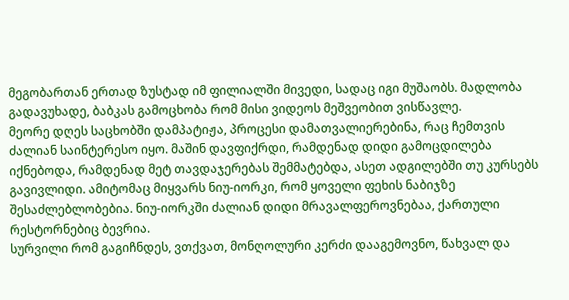მეგობართან ერთად ზუსტად იმ ფილიალში მივედი, სადაც იგი მუშაობს. მადლობა გადავუხადე, ბაბკას გამოცხობა რომ მისი ვიდეოს მეშვეობით ვისწავლე.
მეორე დღეს საცხობში დამპატიჟა, პროცესი დამათვალიერებინა, რაც ჩემთვის ძალიან საინტერესო იყო. მაშინ დავფიქრდი, რამდენად დიდი გამოცდილება იქნებოდა, რამდენად მეტ თავდაჯერებას შემმატებდა, ასეთ ადგილებში თუ კურსებს გავივლიდი. ამიტომაც მიყვარს ნიუ-იორკი, რომ ყოველი ფეხის ნაბიჯზე შესაძლებლობებია. ნიუ-იორკში ძალიან დიდი მრავალფეროვნებაა, ქართული რესტორნებიც ბევრია.
სურვილი რომ გაგიჩნდეს, ვთქვათ, მონღოლური კერძი დააგემოვნო, წახვალ და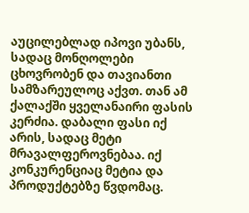აუცილებლად იპოვი უბანს, სადაც მონღოლები ცხოვრობენ და თავიანთი სამზარეულოც აქვთ. თან ამ ქალაქში ყველანაირი ფასის კერძია. დაბალი ფასი იქ არის, სადაც მეტი მრავალფეროვნებაა. იქ კონკურენციაც მეტია და პროდუქტებზე წვდომაც.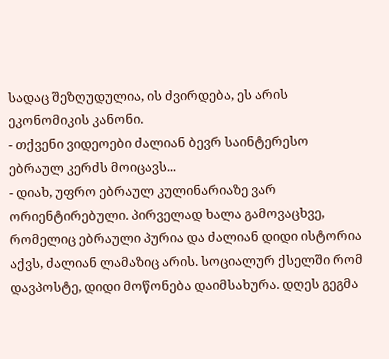სადაც შეზღუდულია, ის ძვირდება, ეს არის ეკონომიკის კანონი.
- თქვენი ვიდეოები ძალიან ბევრ საინტერესო ებრაულ კერძს მოიცავს...
- დიახ, უფრო ებრაულ კულინარიაზე ვარ ორიენტირებული. პირველად ხალა გამოვაცხვე, რომელიც ებრაული პურია და ძალიან დიდი ისტორია აქვს, ძალიან ლამაზიც არის. სოციალურ ქსელში რომ დავპოსტე, დიდი მოწონება დაიმსახურა. დღეს გეგმა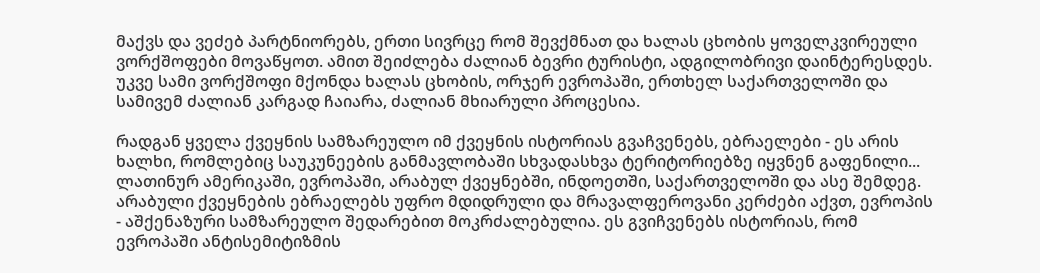მაქვს და ვეძებ პარტნიორებს, ერთი სივრცე რომ შევქმნათ და ხალას ცხობის ყოველკვირეული ვორქშოფები მოვაწყოთ. ამით შეიძლება ძალიან ბევრი ტურისტი, ადგილობრივი დაინტერესდეს. უკვე სამი ვორქშოფი მქონდა ხალას ცხობის, ორჯერ ევროპაში, ერთხელ საქართველოში და სამივემ ძალიან კარგად ჩაიარა, ძალიან მხიარული პროცესია.

რადგან ყველა ქვეყნის სამზარეულო იმ ქვეყნის ისტორიას გვაჩვენებს, ებრაელები - ეს არის ხალხი, რომლებიც საუკუნეების განმავლობაში სხვადასხვა ტერიტორიებზე იყვნენ გაფენილი... ლათინურ ამერიკაში, ევროპაში, არაბულ ქვეყნებში, ინდოეთში, საქართველოში და ასე შემდეგ. არაბული ქვეყნების ებრაელებს უფრო მდიდრული და მრავალფეროვანი კერძები აქვთ, ევროპის - აშქენაზური სამზარეულო შედარებით მოკრძალებულია. ეს გვიჩვენებს ისტორიას, რომ ევროპაში ანტისემიტიზმის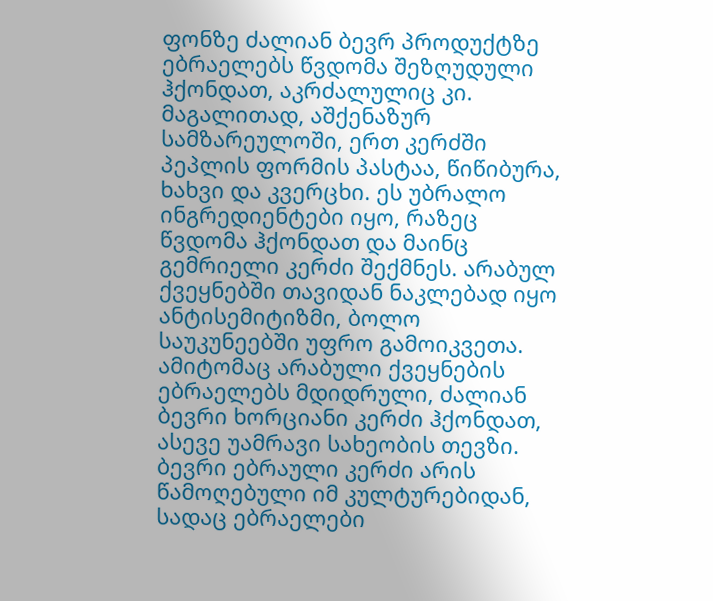ფონზე ძალიან ბევრ პროდუქტზე ებრაელებს წვდომა შეზღუდული ჰქონდათ, აკრძალულიც კი.
მაგალითად, აშქენაზურ სამზარეულოში, ერთ კერძში პეპლის ფორმის პასტაა, წიწიბურა, ხახვი და კვერცხი. ეს უბრალო ინგრედიენტები იყო, რაზეც წვდომა ჰქონდათ და მაინც გემრიელი კერძი შექმნეს. არაბულ ქვეყნებში თავიდან ნაკლებად იყო ანტისემიტიზმი, ბოლო საუკუნეებში უფრო გამოიკვეთა. ამიტომაც არაბული ქვეყნების ებრაელებს მდიდრული, ძალიან ბევრი ხორციანი კერძი ჰქონდათ, ასევე უამრავი სახეობის თევზი.
ბევრი ებრაული კერძი არის წამოღებული იმ კულტურებიდან, სადაც ებრაელები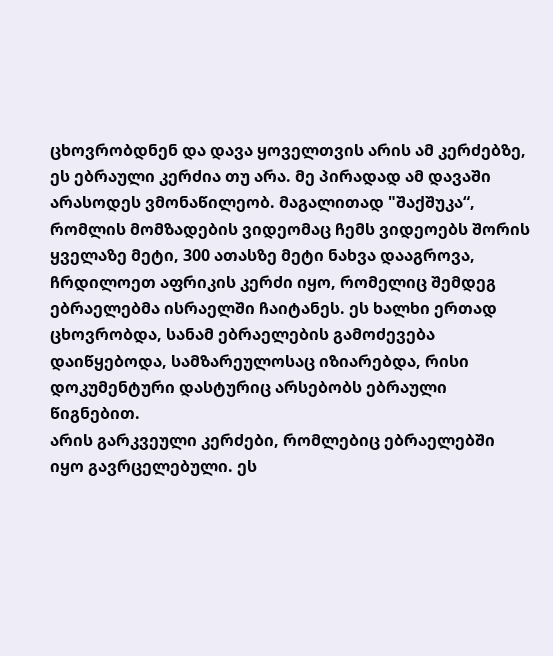ცხოვრობდნენ და დავა ყოველთვის არის ამ კერძებზე, ეს ებრაული კერძია თუ არა. მე პირადად ამ დავაში არასოდეს ვმონაწილეობ. მაგალითად "შაქშუკა“, რომლის მომზადების ვიდეომაც ჩემს ვიდეოებს შორის ყველაზე მეტი, 300 ათასზე მეტი ნახვა დააგროვა, ჩრდილოეთ აფრიკის კერძი იყო, რომელიც შემდეგ ებრაელებმა ისრაელში ჩაიტანეს. ეს ხალხი ერთად ცხოვრობდა, სანამ ებრაელების გამოძევება დაიწყებოდა, სამზარეულოსაც იზიარებდა, რისი დოკუმენტური დასტურიც არსებობს ებრაული წიგნებით.
არის გარკვეული კერძები, რომლებიც ებრაელებში იყო გავრცელებული. ეს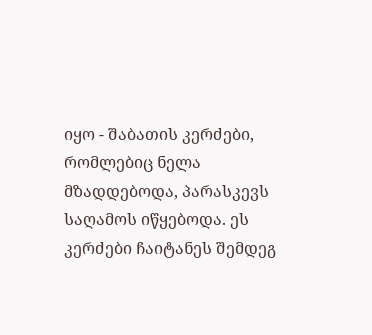იყო - შაბათის კერძები, რომლებიც ნელა მზადდებოდა, პარასკევს საღამოს იწყებოდა. ეს კერძები ჩაიტანეს შემდეგ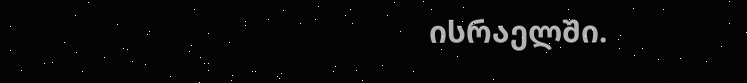ისრაელში.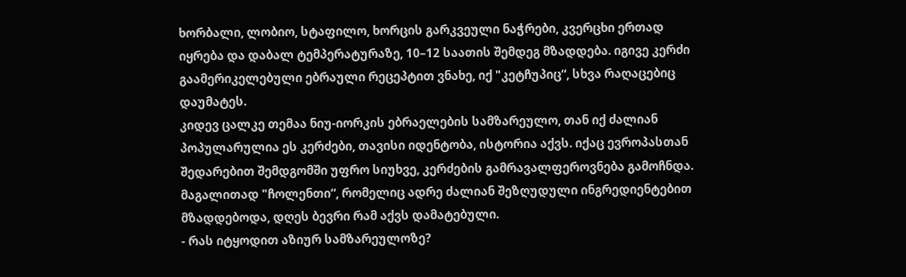ხორბალი, ლობიო, სტაფილო, ხორცის გარკვეული ნაჭრები, კვერცხი ერთად იყრება და დაბალ ტემპერატურაზე, 10–12 საათის შემდეგ მზადდება. იგივე კერძი გაამერიკელებული ებრაული რეცეპტით ვნახე, იქ "კეტჩუპიც“, სხვა რაღაცებიც დაუმატეს.
კიდევ ცალკე თემაა ნიუ-იორკის ებრაელების სამზარეულო, თან იქ ძალიან პოპულარულია ეს კერძები, თავისი იდენტობა, ისტორია აქვს. იქაც ევროპასთან შედარებით შემდგომში უფრო სიუხვე, კერძების გამრავალფეროვნება გამოჩნდა. მაგალითად "ჩოლენთი“, რომელიც ადრე ძალიან შეზღუდული ინგრედიენტებით მზადდებოდა, დღეს ბევრი რამ აქვს დამატებული.
- რას იტყოდით აზიურ სამზარეულოზე?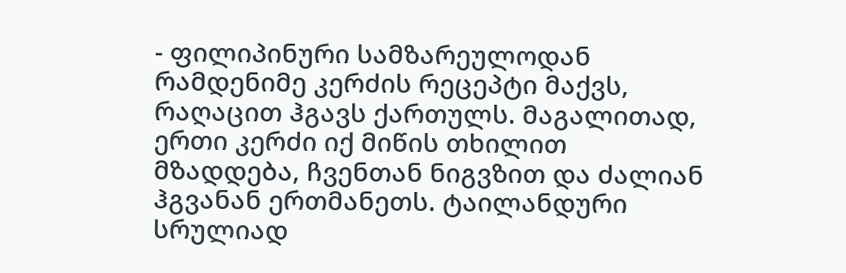- ფილიპინური სამზარეულოდან რამდენიმე კერძის რეცეპტი მაქვს, რაღაცით ჰგავს ქართულს. მაგალითად, ერთი კერძი იქ მიწის თხილით მზადდება, ჩვენთან ნიგვზით და ძალიან ჰგვანან ერთმანეთს. ტაილანდური სრულიად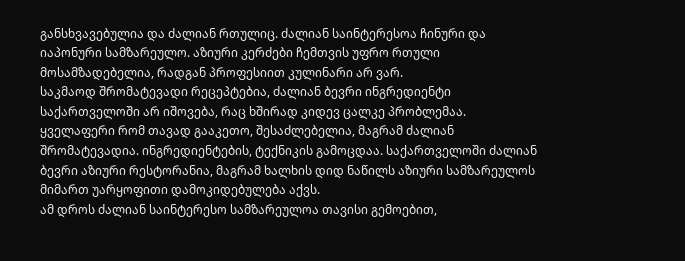განსხვავებულია და ძალიან რთულიც. ძალიან საინტერესოა ჩინური და იაპონური სამზარეულო. აზიური კერძები ჩემთვის უფრო რთული მოსამზადებელია, რადგან პროფესიით კულინარი არ ვარ.
საკმაოდ შრომატევადი რეცეპტებია, ძალიან ბევრი ინგრედიენტი საქართველოში არ იშოვება, რაც ხშირად კიდევ ცალკე პრობლემაა. ყველაფერი რომ თავად გააკეთო, შესაძლებელია, მაგრამ ძალიან შრომატევადია. ინგრედიენტების, ტექნიკის გამოცდაა. საქართველოში ძალიან ბევრი აზიური რესტორანია, მაგრამ ხალხის დიდ ნაწილს აზიური სამზარეულოს მიმართ უარყოფითი დამოკიდებულება აქვს.
ამ დროს ძალიან საინტერესო სამზარეულოა თავისი გემოებით,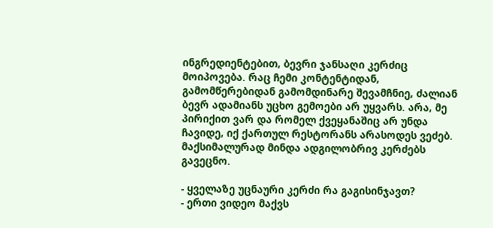ინგრედიენტებით, ბევრი ჯანსაღი კერძიც მოიპოვება. რაც ჩემი კონტენტიდან, გამომწერებიდან გამომდინარე შევამჩნიე, ძალიან ბევრ ადამიანს უცხო გემოები არ უყვარს. არა, მე პირიქით ვარ და რომელ ქვეყანაშიც არ უნდა ჩავიდე, იქ ქართულ რესტორანს არასოდეს ვეძებ. მაქსიმალურად მინდა ადგილობრივ კერძებს გავეცნო.

- ყველაზე უცნაური კერძი რა გაგისინჯავთ?
- ერთი ვიდეო მაქვს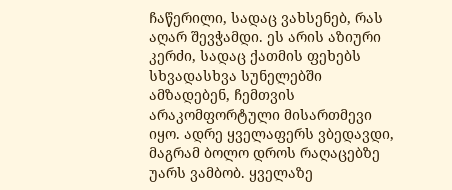ჩაწერილი, სადაც ვახსენებ, რას აღარ შევჭამდი. ეს არის აზიური კერძი, სადაც ქათმის ფეხებს სხვადასხვა სუნელებში ამზადებენ, ჩემთვის არაკომფორტული მისართმევი იყო. ადრე ყველაფერს ვბედავდი, მაგრამ ბოლო დროს რაღაცებზე უარს ვამბობ. ყველაზე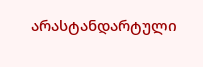არასტანდარტული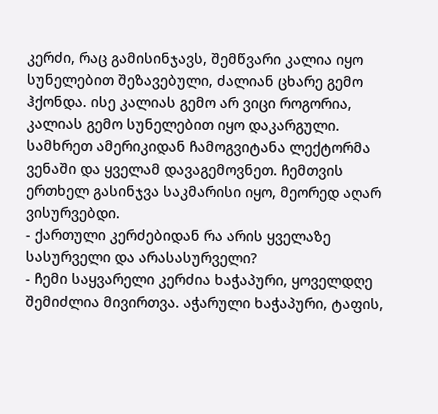კერძი, რაც გამისინჯავს, შემწვარი კალია იყო სუნელებით შეზავებული, ძალიან ცხარე გემო ჰქონდა. ისე კალიას გემო არ ვიცი როგორია, კალიას გემო სუნელებით იყო დაკარგული.
სამხრეთ ამერიკიდან ჩამოგვიტანა ლექტორმა ვენაში და ყველამ დავაგემოვნეთ. ჩემთვის ერთხელ გასინჯვა საკმარისი იყო, მეორედ აღარ ვისურვებდი.
- ქართული კერძებიდან რა არის ყველაზე სასურველი და არასასურველი?
- ჩემი საყვარელი კერძია ხაჭაპური, ყოველდღე შემიძლია მივირთვა. აჭარული ხაჭაპური, ტაფის,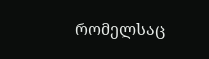რომელსაც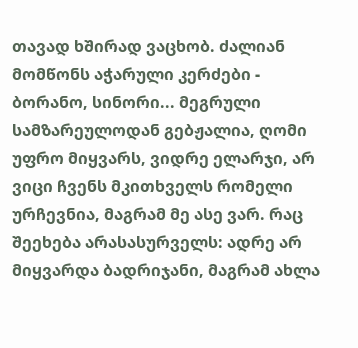თავად ხშირად ვაცხობ. ძალიან მომწონს აჭარული კერძები - ბორანო, სინორი... მეგრული სამზარეულოდან გებჟალია, ღომი უფრო მიყვარს, ვიდრე ელარჯი, არ ვიცი ჩვენს მკითხველს რომელი ურჩევნია, მაგრამ მე ასე ვარ. რაც შეეხება არასასურველს: ადრე არ მიყვარდა ბადრიჯანი, მაგრამ ახლა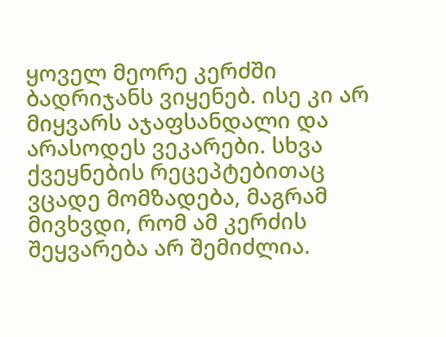ყოველ მეორე კერძში ბადრიჯანს ვიყენებ. ისე კი არ მიყვარს აჯაფსანდალი და არასოდეს ვეკარები. სხვა ქვეყნების რეცეპტებითაც ვცადე მომზადება, მაგრამ მივხვდი, რომ ამ კერძის შეყვარება არ შემიძლია.